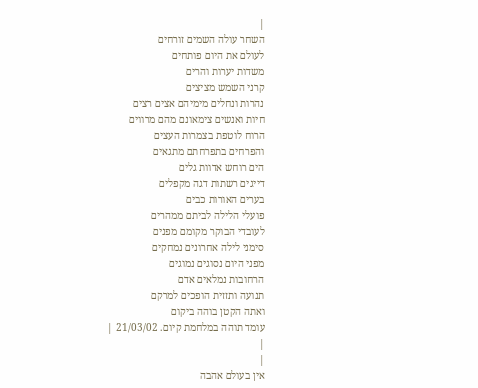|
השחר עולה השמים זורחים
לעולם את היום פותחים
משדות יערות והרים
קרני השמש מציצים
נהרות ונחלים מימיהם אצים רצים
חיות ואנשים צימאונם מהם מרווים
הרוח לוטפת בצמרות העצים
והפרחים בתפרחתם מתגאים
הים רוחש אדוות גלים
דייגים רשתות דגה מקפלים
בערים האורות כבים
פועלי הלילה לביתם ממהרים
לעובדי הבוקר מקומם מפנים
סימני לילה אחרונים נמחקים
מפני היום נסוגים נמוגים
הרחובות נמלאים אדם
תנועה ותזזית הופכים למרקם
ואתה הקטן בוהה ביקום
עומד תוהה במלחמת קיום. 21/03/02 |
|
|
אין בעולם אהבה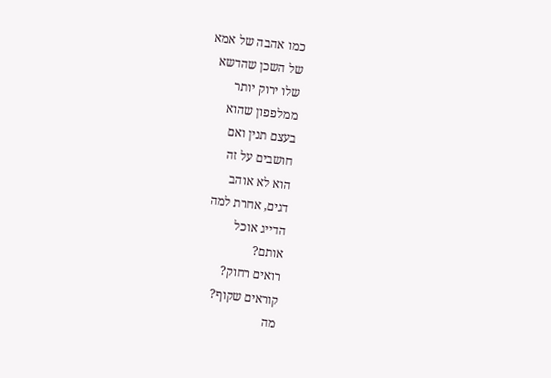כמו אהבה של אמא
של השכן שהדשא
שלו ירוק יותר
ממלפפון שהוא
בעצם תנין ואם
חושבים על זה
הוא לא אוהב
דגים, אחרת למה
הדייג אוכל
אותם?
רואים רחוק?
קוראים שקוף?
מה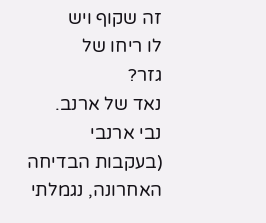זה שקוף ויש
לו ריחו של
גזר?
נאד של ארנב.
נבי ארנבי
(בעקבות הבדיחה
האחרונה, נגמלתי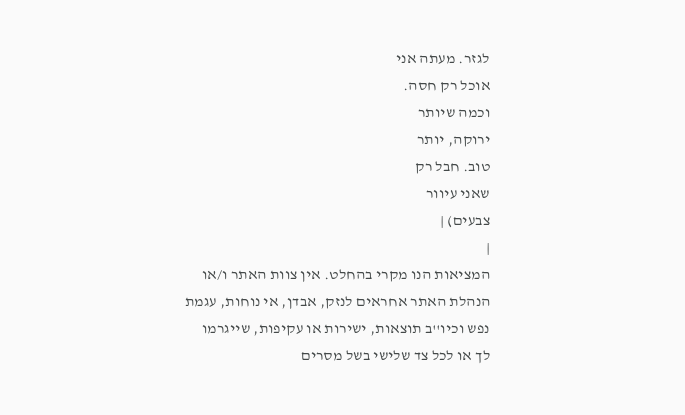לגזר. מעתה אני
אוכל רק חסה.
וכמה שיותר
ירוקה, יותר
טוב. חבל רק
שאני עיוור
צבעים) |
|
המציאות הנו מקרי בהחלט. אין צוות האתר ו/או
הנהלת האתר אחראים לנזק, אבדן, אי נוחות, עגמת
נפש וכיו''ב תוצאות, ישירות או עקיפות, שייגרמו
לך או לכל צד שלישי בשל מסרים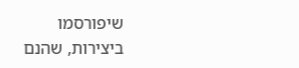שיפורסמו
ביצירות, שהנם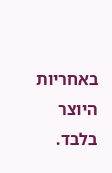באחריות היוצר בלבד.